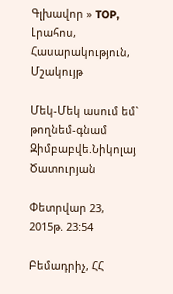Գլխավոր » TOP, Լրահոս, Հասարակություն, Մշակույթ

Մեկ-Մեկ ասում եմ` թողնեմ-գնամ Զիմբաբվե.Նիկոլայ Ծատուրյան

Փետրվար 23, 2015թ. 23:54

Բեմադրիչ, ՀՀ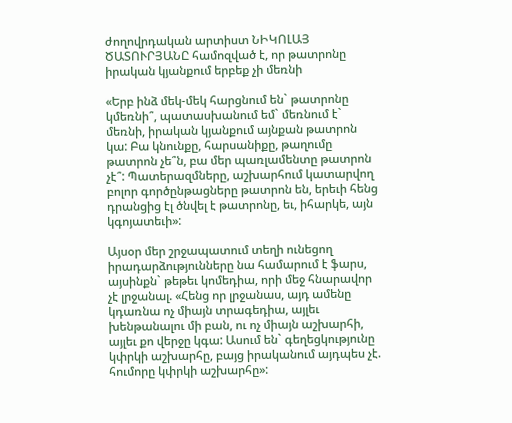ժողովրդական արտիստ ՆԻԿՈԼԱՅ ԾԱՏՈՒՐՅԱՆԸ համոզված է, որ թատրոնը իրական կյանքում երբեք չի մեռնի

«Երբ ինձ մեկ-մեկ հարցնում են` թատրոնը կմեռնի՞, պատասխանում եմ` մեռնում է` մեռնի, իրական կյանքում այնքան թատրոն կա: Բա կնունքը, հարսանիքը, թաղումը թատրոն չե՞ն, բա մեր պառլամենտը թատրոն չէ՞: Պատերազմները, աշխարհում կատարվող բոլոր գործընթացները թատրոն են, երեւի հենց դրանցից էլ ծնվել է թատրոնը, եւ, իհարկե, այն կգոյատեւի»:

Այսօր մեր շրջապատում տեղի ունեցող իրադարձությունները նա համարում է ֆարս, այսինքն` թեթեւ կոմեդիա, որի մեջ հնարավոր չէ լրջանալ. «Հենց որ լրջանաս, այդ ամենը կդառնա ոչ միայն տրագեդիա, այլեւ խենթանալու մի բան, ու ոչ միայն աշխարհի, այլեւ քո վերջը կգա: Ասում են` գեղեցկությունը կփրկի աշխարհը, բայց իրականում այդպես չէ. հումորը կփրկի աշխարհը»: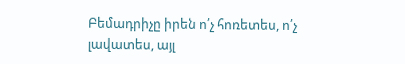Բեմադրիչը իրեն ո՛չ հոռետես, ո՛չ լավատես, այլ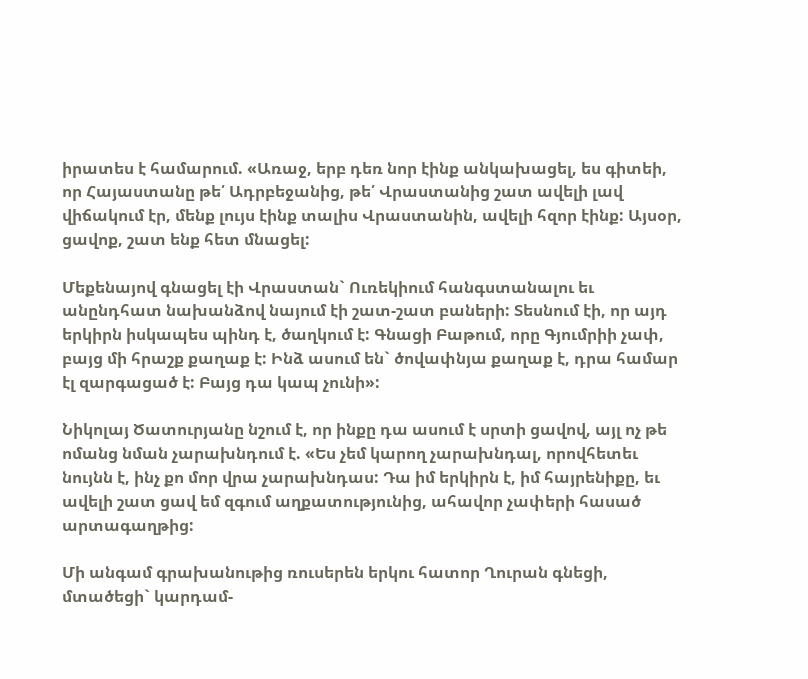իրատես է համարում. «Առաջ, երբ դեռ նոր էինք անկախացել, ես գիտեի, որ Հայաստանը թե՛ Ադրբեջանից, թե՛ Վրաստանից շատ ավելի լավ վիճակում էր, մենք լույս էինք տալիս Վրաստանին, ավելի հզոր էինք: Այսօր, ցավոք, շատ ենք հետ մնացել:

Մեքենայով գնացել էի Վրաստան` Ուռեկիում հանգստանալու եւ անընդհատ նախանձով նայում էի շատ-շատ բաների: Տեսնում էի, որ այդ երկիրն իսկապես պինդ է, ծաղկում է: Գնացի Բաթում, որը Գյումրիի չափ, բայց մի հրաշք քաղաք է: Ինձ ասում են` ծովափնյա քաղաք է, դրա համար էլ զարգացած է: Բայց դա կապ չունի»:

Նիկոլայ Ծատուրյանը նշում է, որ ինքը դա ասում է սրտի ցավով, այլ ոչ թե ոմանց նման չարախնդում է. «Ես չեմ կարող չարախնդալ, որովհետեւ նույնն է, ինչ քո մոր վրա չարախնդաս: Դա իմ երկիրն է, իմ հայրենիքը, եւ ավելի շատ ցավ եմ զգում աղքատությունից, ահավոր չափերի հասած արտագաղթից:

Մի անգամ գրախանութից ռուսերեն երկու հատոր Ղուրան գնեցի, մտածեցի` կարդամ-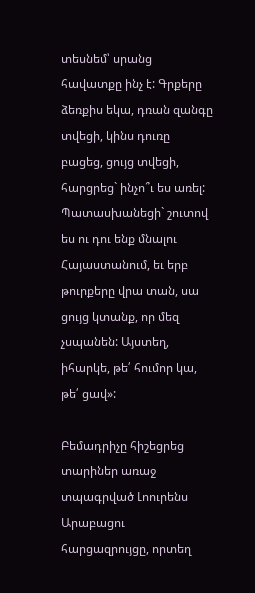տեսնեմ՝ սրանց հավատքը ինչ է: Գրքերը ձեռքիս եկա, դռան զանգը տվեցի, կինս դուռը բացեց, ցույց տվեցի, հարցրեց` ինչո՞ւ ես առել: Պատասխանեցի` շուտով ես ու դու ենք մնալու Հայաստանում, եւ երբ թուրքերը վրա տան, սա ցույց կտանք, որ մեզ չսպանեն: Այստեղ, իհարկե, թե՛ հումոր կա, թե՛ ցավ»:

Բեմադրիչը հիշեցրեց տարիներ առաջ տպագրված Լոուրենս Արաբացու հարցազրույցը, որտեղ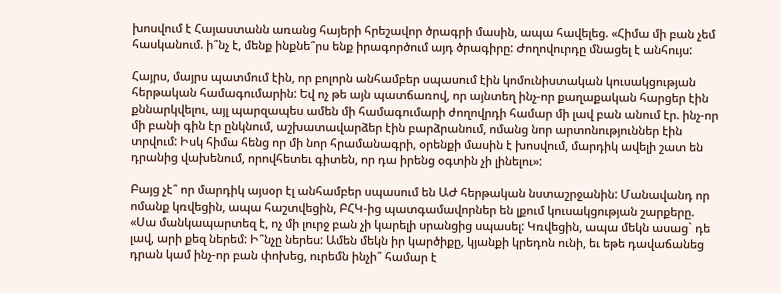խոսվում է Հայաստանն առանց հայերի հրեշավոր ծրագրի մասին, ապա հավելեց. «Հիմա մի բան չեմ հասկանում. ի՞նչ է, մենք ինքնե՞րս ենք իրագործում այդ ծրագիրը: Ժողովուրդը մնացել է անհույս:

Հայրս, մայրս պատմում էին, որ բոլորն անհամբեր սպասում էին կոմունիստական կուսակցության հերթական համագումարին: Եվ ոչ թե այն պատճառով, որ այնտեղ ինչ-որ քաղաքական հարցեր էին քննարկվելու, այլ պարզապես ամեն մի համագումարի ժողովրդի համար մի լավ բան անում էր. ինչ-որ մի բանի գին էր ընկնում, աշխատավարձեր էին բարձրանում, ոմանց նոր արտոնություններ էին տրվում: Իսկ հիմա հենց որ մի նոր հրամանագրի, օրենքի մասին է խոսվում, մարդիկ ավելի շատ են դրանից վախենում, որովհետեւ գիտեն, որ դա իրենց օգտին չի լինելու»:

Բայց չէ՞ որ մարդիկ այսօր էլ անհամբեր սպասում են ԱԺ հերթական նստաշրջանին: Մանավանդ որ ոմանք կռվեցին, ապա հաշտվեցին, ԲՀԿ-ից պատգամավորներ են լքում կուսակցության շարքերը. «Սա մանկապարտեզ է, ոչ մի լուրջ բան չի կարելի սրանցից սպասել: Կռվեցին, ապա մեկն ասաց` դե լավ, արի քեզ ներեմ: Ի՞նչը ներես: Ամեն մեկն իր կարծիքը, կյանքի կրեդոն ունի, եւ եթե դավաճանեց դրան կամ ինչ-որ բան փոխեց, ուրեմն ինչի՞ համար է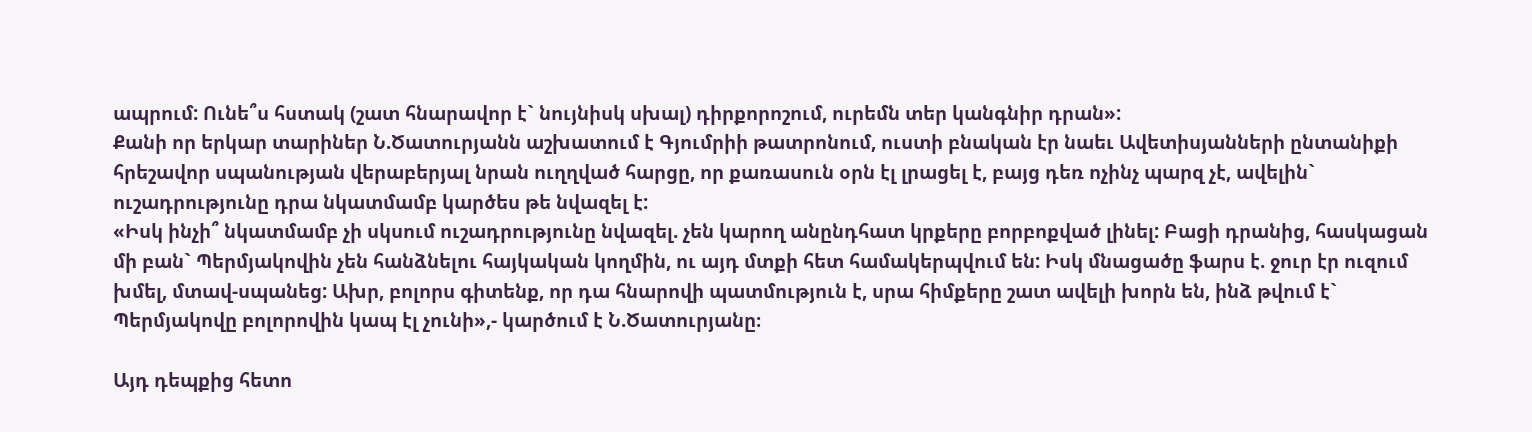ապրում: Ունե՞ս հստակ (շատ հնարավոր է` նույնիսկ սխալ) դիրքորոշում, ուրեմն տեր կանգնիր դրան»:
Քանի որ երկար տարիներ Ն.Ծատուրյանն աշխատում է Գյումրիի թատրոնում, ուստի բնական էր նաեւ Ավետիսյանների ընտանիքի հրեշավոր սպանության վերաբերյալ նրան ուղղված հարցը, որ քառասուն օրն էլ լրացել է, բայց դեռ ոչինչ պարզ չէ, ավելին` ուշադրությունը դրա նկատմամբ կարծես թե նվազել է:
«Իսկ ինչի՞ նկատմամբ չի սկսում ուշադրությունը նվազել. չեն կարող անընդհատ կրքերը բորբոքված լինել: Բացի դրանից, հասկացան մի բան` Պերմյակովին չեն հանձնելու հայկական կողմին, ու այդ մտքի հետ համակերպվում են: Իսկ մնացածը ֆարս է. ջուր էր ուզում խմել, մտավ-սպանեց: Ախր, բոլորս գիտենք, որ դա հնարովի պատմություն է, սրա հիմքերը շատ ավելի խորն են, ինձ թվում է` Պերմյակովը բոլորովին կապ էլ չունի»,- կարծում է Ն.Ծատուրյանը։

Այդ դեպքից հետո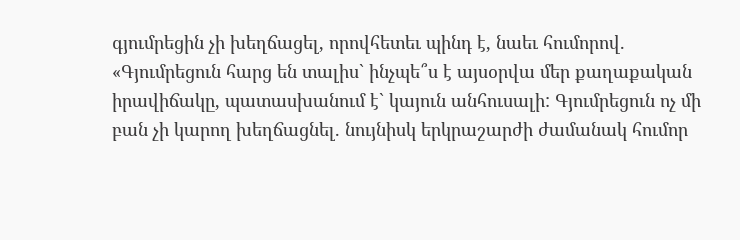գյումրեցին չի խեղճացել, որովհետեւ պինդ է, նաեւ հումորով. «Գյումրեցուն հարց են տալիս` ինչպե՞ս է այսօրվա մեր քաղաքական իրավիճակը, պատասխանում է` կայուն անհուսալի: Գյումրեցուն ոչ մի բան չի կարող խեղճացնել. նույնիսկ երկրաշարժի ժամանակ հումոր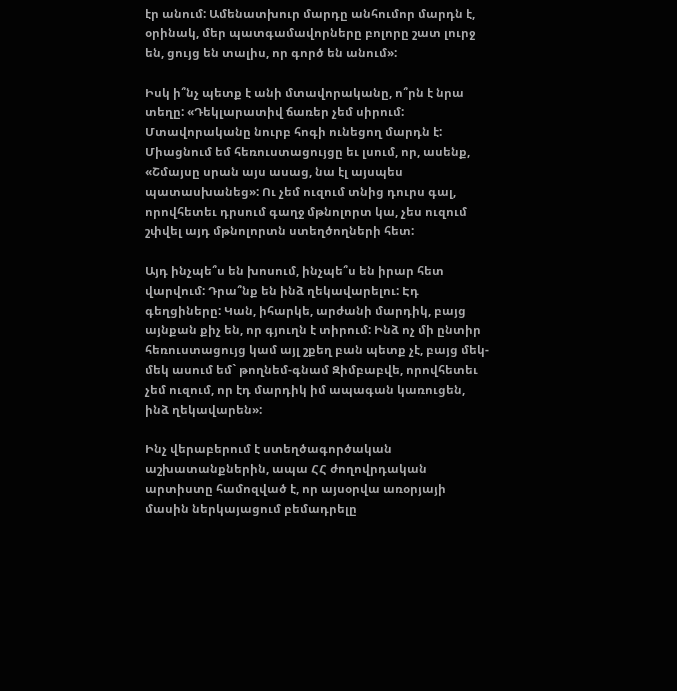էր անում: Ամենատխուր մարդը անհումոր մարդն է, օրինակ, մեր պատգամավորները բոլորը շատ լուրջ են, ցույց են տալիս, որ գործ են անում»:

Իսկ ի՞նչ պետք է անի մտավորականը, ո՞րն է նրա տեղը: «Դեկլարատիվ ճառեր չեմ սիրում: Մտավորականը նուրբ հոգի ունեցող մարդն է: Միացնում եմ հեռուստացույցը եւ լսում, որ, ասենք, «Շմայսը սրան այս ասաց, նա էլ այսպես պատասխանեց»: Ու չեմ ուզում տնից դուրս գալ, որովհետեւ դրսում գաղջ մթնոլորտ կա, չես ուզում շփվել այդ մթնոլորտն ստեղծողների հետ:

Այդ ինչպե՞ս են խոսում, ինչպե՞ս են իրար հետ վարվում: Դրա՞նք են ինձ ղեկավարելու: Էդ գեղցիները: Կան, իհարկե, արժանի մարդիկ, բայց այնքան քիչ են, որ գյուղն է տիրում: Ինձ ոչ մի ընտիր հեռուստացույց կամ այլ շքեղ բան պետք չէ, բայց մեկ-մեկ ասում եմ` թողնեմ-գնամ Զիմբաբվե, որովհետեւ չեմ ուզում, որ էդ մարդիկ իմ ապագան կառուցեն, ինձ ղեկավարեն»:

Ինչ վերաբերում է ստեղծագործական աշխատանքներին, ապա ՀՀ ժողովրդական արտիստը համոզված է, որ այսօրվա առօրյայի մասին ներկայացում բեմադրելը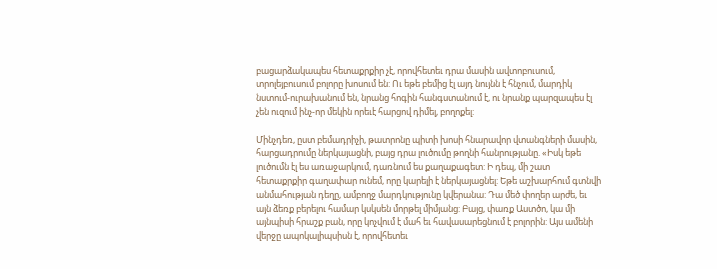բացարձակապես հետաքրքիր չէ, որովհետեւ դրա մասին ավտոբուսում, տրոլեյբուսում բոլորը խոսում են: Ու եթե բեմից էլ այդ նույնն է հնչում, մարդիկ նստում-ուրախանում են, նրանց հոգին հանգստանում է, ու նրանք պարզապես էլ չեն ուզում ինչ-որ մեկին որեւէ հարցով դիմել, բողոքել:

Մինչդեռ, ըստ բեմադրիչի, թատրոնը պիտի խոսի հնարավոր վտանգների մասին, հարցադրումը ներկայացնի, բայց դրա լուծումը թողնի հանրությանը. «Իսկ եթե լուծումն էլ ես առաջարկում, դառնում ես քաղաքագետ: Ի դեպ, մի շատ հետաքրքիր գաղափար ունեմ, որը կարելի է ներկայացնել: Եթե աշխարհում գտնվի անմահության դեղը, ամբողջ մարդկությունը կվերանա: Դա մեծ փողեր արժե, եւ այն ձեռք բերելու համար կսկսեն մորթել միմյանց: Բայց, փառք Աստծո, կա մի այնպիսի հրաշք բան, որը կոչվում է մահ եւ հավասարեցնում է բոլորին: Այս ամենի վերջը ապոկալիպսիսն է, որովհետեւ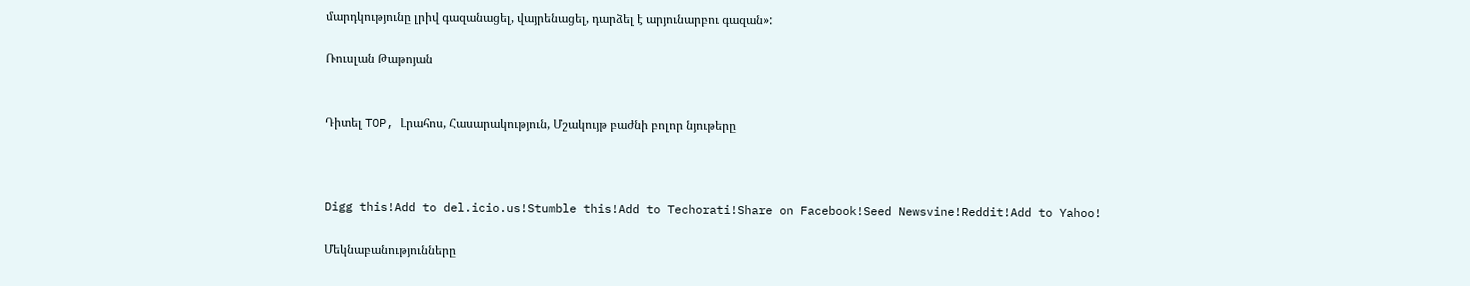մարդկությունը լրիվ գազանացել, վայրենացել, դարձել է արյունարբու գազան»:

Ռուսլան Թաթոյան


Դիտել TOP, Լրահոս, Հասարակություն, Մշակույթ բաժնի բոլոր նյութերը



Digg this!Add to del.icio.us!Stumble this!Add to Techorati!Share on Facebook!Seed Newsvine!Reddit!Add to Yahoo!

Մեկնաբանությունները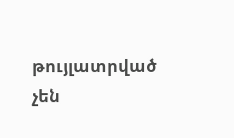թույլատրված չեն